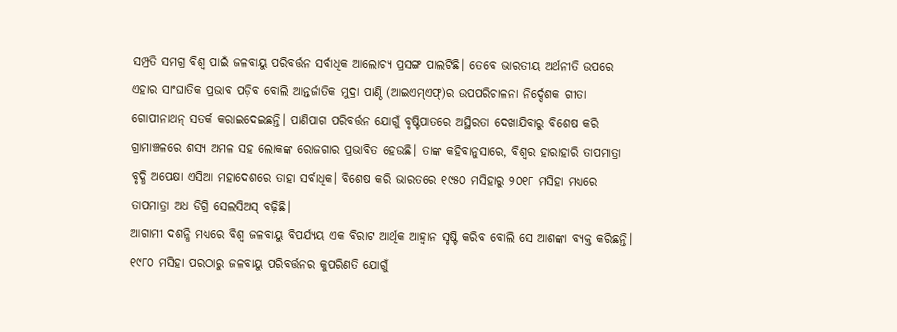ସମ୍ପ୍ରତି ସମଗ୍ର ବିଶ୍ବ ପାଇଁ ଜଳବାୟୁ ପରିବର୍ତ୍ତନ ସର୍ବାଧିକ ଆଲୋଚ୍ୟ ପ୍ରସଙ୍ଗ ପାଲଟିଛି। ତେବେ ଭାରତୀୟ ଅର୍ଥନୀତି ଉପରେ ଏହାର ସାଂଘାତିକ ପ୍ରଭାବ ପଡ଼ିବ ବୋଲି ଆନ୍ତର୍ଜାତିକ ମୁଦ୍ରା ପାଣ୍ଠି (ଆଇଏମ୍ଏଫ୍)ର ଉପପରିଚାଳନା ନିର୍ଦ୍ଦେଶକ ଗୀତା ଗୋପୀନାଥନ୍ ସତର୍କ କରାଇଦେଇଛନ୍ତି। ପାଣିପାଗ ପରିବର୍ତ୍ତନ ଯୋଗୁଁ ବୃଷ୍ଟିପାତରେ ଅସ୍ଥିରତା ଦେଖାଯିବାରୁ ବିଶେଷ କରି ଗ୍ରାମାଞ୍ଚଳରେ ଶସ୍ୟ ଅମଳ ସହ ଲୋକଙ୍କ ରୋଜଗାର ପ୍ରଭାବିତ ହେଉଛି। ତାଙ୍କ କହିବାନୁସାରେ, ବିଶ୍ବର ହାରାହାରି ତାପମାତ୍ରା ବୃଦ୍ଧି ଅପେକ୍ଷା ଏସିଆ ମହାଦେଶରେ ତାହା ସର୍ବାଧିକ। ବିଶେଷ କରି ଭାରତରେ ୧୯୫୦ ମସିହାରୁ ୨୦୧୮ ମସିହା ମଧ୍ୟରେ ତାପମାତ୍ରା ଅଧ ଡିଗ୍ରି ସେଲସିଅସ୍ ବଢ଼ିଛି।
ଆଗାମୀ ଦଶନ୍ଧି ମଧ୍ୟରେ ବିଶ୍ବ ଜଳବାୟୁ ବିପର୍ଯ୍ୟୟ ଏକ ବିରାଟ ଆର୍ଥିକ ଆହ୍ବାନ ସୃଷ୍ଟି କରିବ ବୋଲି ସେ ଆଶଙ୍କା ବ୍ୟକ୍ତ କରିଛନ୍ତି। ୧୯୮୦ ମସିହା ପରଠାରୁ ଜଳବାୟୁ ପରିବର୍ତ୍ତନର କୁପରିଣତି ଯୋଗୁଁ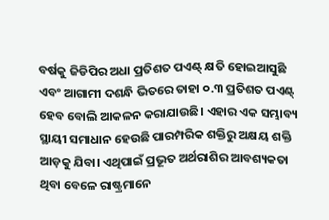ବର୍ଷକୁ ଜିଡିପିର ଅଧା ପ୍ରତିଶତ ପଏଣ୍ଟ୍ କ୍ଷତି ହୋଇଆସୁଛି ଏବଂ ଆଗାମୀ ଦଶନ୍ଧି ଭିତରେ ତାହା ୦.୩ ପ୍ରତିଶତ ପଏଣ୍ଟ୍ ହେବ ବୋଲି ଆକଳନ କରାଯାଉଛି। ଏହାର ଏକ ସମ୍ଭାବ୍ୟ ସ୍ଥାୟୀ ସମାଧାନ ହେଉଛି ପାରମ୍ପରିକ ଶକ୍ତିରୁ ଅକ୍ଷୟ ଶକ୍ତି ଆଡ଼କୁ ଯିବା। ଏଥିପାଇଁ ପ୍ରଭୂତ ଅର୍ଥରାଶିର ଆବଶ୍ୟକତା ଥିବା ବେଳେ ରାଷ୍ଟ୍ରମାନେ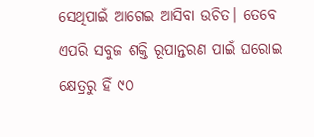ସେଥିପାଇଁ ଆଗେଇ ଆସିବା ଉଚିତ। ତେବେ ଏପରି ସବୁଜ ଶକ୍ତି ରୂପାନ୍ତରଣ ପାଇଁ ଘରୋଇ କ୍ଷେତ୍ରରୁ ହିଁ ୯୦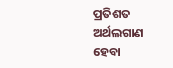ପ୍ରତିଶତ ଅର୍ଥଲଗାଣ ହେବା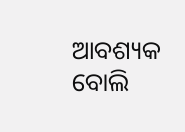ଆବଶ୍ୟକ ବୋଲି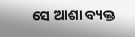ସେ ଆଶା ବ୍ୟକ୍ତ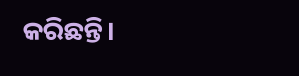କରିଛନ୍ତି।